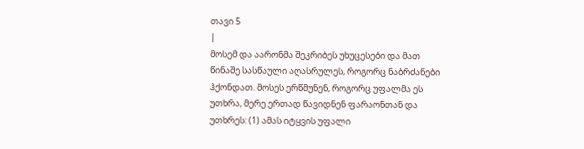თავი 5
|
მოსემ და აარონმა შეკრიბეს უხუცესები და მათ წინაშე სასწაული აღასრულეს, როგორც ნაბრძანები ჰქონდათ. მოსეს ერწმუნენ, როგორც უფალმა ეს უთხრა, მერე ერთად წავიდნენ ფარაონთან და უთხრეს: (1) ამას იტყვის უფალი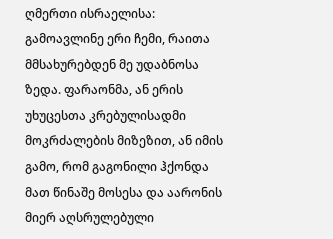ღმერთი ისრაელისა: გამოავლინე ერი ჩემი, რაითა მმსახურებდენ მე უდაბნოსა ზედა. ფარაონმა, ან ერის უხუცესთა კრებულისადმი მოკრძალების მიზეზით, ან იმის გამო, რომ გაგონილი ჰქონდა მათ წინაშე მოსესა და აარონის მიერ აღსრულებული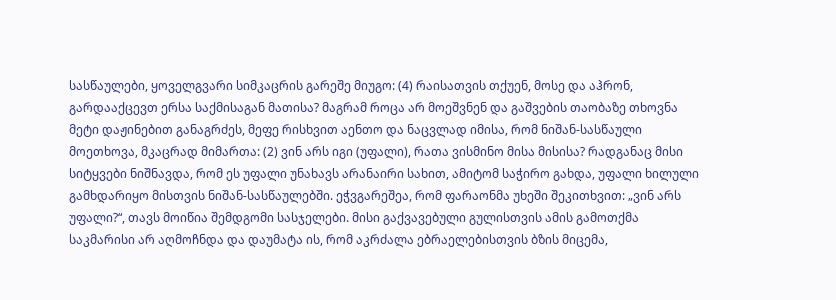სასწაულები, ყოველგვარი სიმკაცრის გარეშე მიუგო: (4) რაისათვის თქუენ, მოსე და აჰრონ, გარდააქცევთ ერსა საქმისაგან მათისა? მაგრამ როცა არ მოეშვნენ და გაშვების თაობაზე თხოვნა მეტი დაჟინებით განაგრძეს, მეფე რისხვით აენთო და ნაცვლად იმისა, რომ ნიშან-სასწაული მოეთხოვა, მკაცრად მიმართა: (2) ვინ არს იგი (უფალი), რათა ვისმინო მისა მისისა? რადგანაც მისი სიტყვები ნიშნავდა, რომ ეს უფალი უნახავს არანაირი სახით, ამიტომ საჭირო გახდა, უფალი ხილული გამხდარიყო მისთვის ნიშან-სასწაულებში. ეჭვგარეშეა, რომ ფარაონმა უხეში შეკითხვით: „ვინ არს უფალი?“, თავს მოიწია შემდგომი სასჯელები. მისი გაქვავებული გულისთვის ამის გამოთქმა საკმარისი არ აღმოჩნდა და დაუმატა ის, რომ აკრძალა ებრაელებისთვის ბზის მიცემა,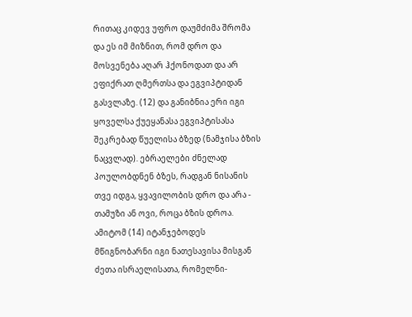რითაც კიდევ უფრო დაუმძიმა შრომა და ეს იმ მიზნით, რომ დრო და მოსვენება აღარ ჰქონოდათ და არ ეფიქრათ ღმერთსა და ეგვიპტიდან გასვლაზე. (12) და განიბნია ერი იგი ყოველსა ქუეყანასა ეგვიპტისასა შეკრებად წუელისა ბზედ (ნამჯისა ბზის ნაცვლად). ებრაელები ძნელად პოულობდნენ ბზეს, რადგან ნისანის თვე იდგა, ყვავილობის დრო და არა - თამუზი ან ოვი, როცა ბზის დროა. ამიტომ (14) იტანჯებოდეს მწიგნობარნი იგი ნათესავისა მისგან ძეთა ისრაელისათა, რომელნი-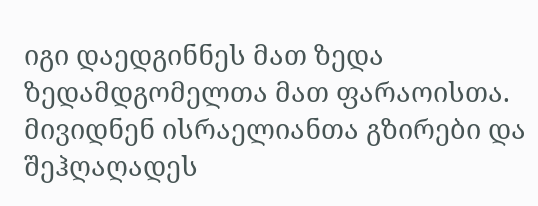იგი დაედგინნეს მათ ზედა ზედამდგომელთა მათ ფარაოისთა. მივიდნენ ისრაელიანთა გზირები და შეჰღაღადეს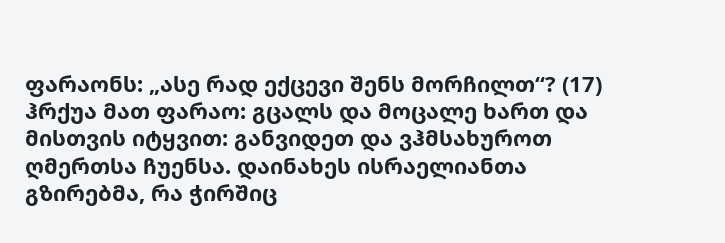ფარაონს: „ასე რად ექცევი შენს მორჩილთ“? (17) ჰრქუა მათ ფარაო: გცალს და მოცალე ხართ და მისთვის იტყვით: განვიდეთ და ვჰმსახუროთ ღმერთსა ჩუენსა. დაინახეს ისრაელიანთა გზირებმა, რა ჭირშიც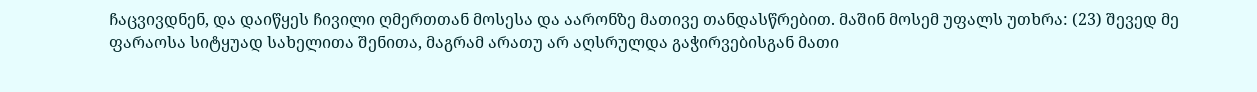ჩაცვივდნენ, და დაიწყეს ჩივილი ღმერთთან მოსესა და აარონზე მათივე თანდასწრებით. მაშინ მოსემ უფალს უთხრა: (23) შევედ მე ფარაოსა სიტყუად სახელითა შენითა, მაგრამ არათუ არ აღსრულდა გაჭირვებისგან მათი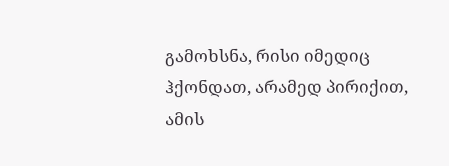გამოხსნა, რისი იმედიც ჰქონდათ, არამედ პირიქით, ამის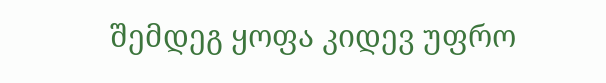შემდეგ ყოფა კიდევ უფრო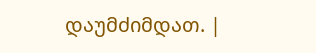დაუმძიმდათ. |